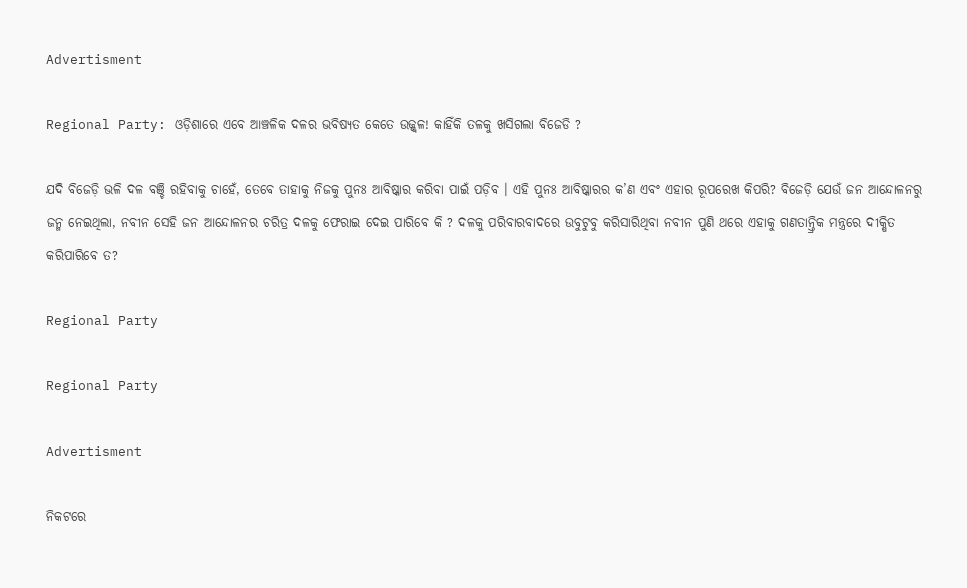Advertisment

Regional Party: ଓଡ଼ିଶାରେ ଏବେ ଆଞ୍ଚଳିକ ଦଳର ଭବିଷ୍ୟତ କେତେ ଉଜ୍ଜ୍ୱଳ! କାହିଁକି ତଳକୁ ଖସିଗଲା ବିଜେଡି ?

ଯଦି ବିଜେଡ଼ି ଭଳି ଦଳ ବଞ୍ଚି ରହିବାକୁ ଚାହେଁ, ତେବେ ତାହାକୁ ନିଜକୁ ପୁନଃ ଆବିଷ୍କାର କରିବା ପାଇଁ ପଡ଼ିବ । ଏହି ପୁନଃ ଆବିଷ୍କାରର କ’ଣ ଏବଂ ଏହାର ରୂପରେଖ କିପରି? ବିଜେଡ଼ି ଯେଉଁ ଜନ ଆନ୍ଦୋଳନରୁ ଜନ୍ମ ନେଇଥିଲା, ନବୀନ ସେହି ଜନ ଆନ୍ଦୋଳନର ଚରିତ୍ର ଦଳକୁ ଫେରାଇ ଦେଇ ପାରିବେ କି ? ଦଳକୁ ପରିବାରବାଦରେ ଉବୁଟୁବୁ କରିସାରିଥିବା ନବୀନ ପୁଣି ଥରେ ଏହାକୁ ଗଣତାନ୍ତ୍ରିକ ମନ୍ତ୍ରରେ ଦୀକ୍ଷିତ କରିପାରିବେ ତ?

Regional Party

Regional Party

Advertisment

ନିକଟରେ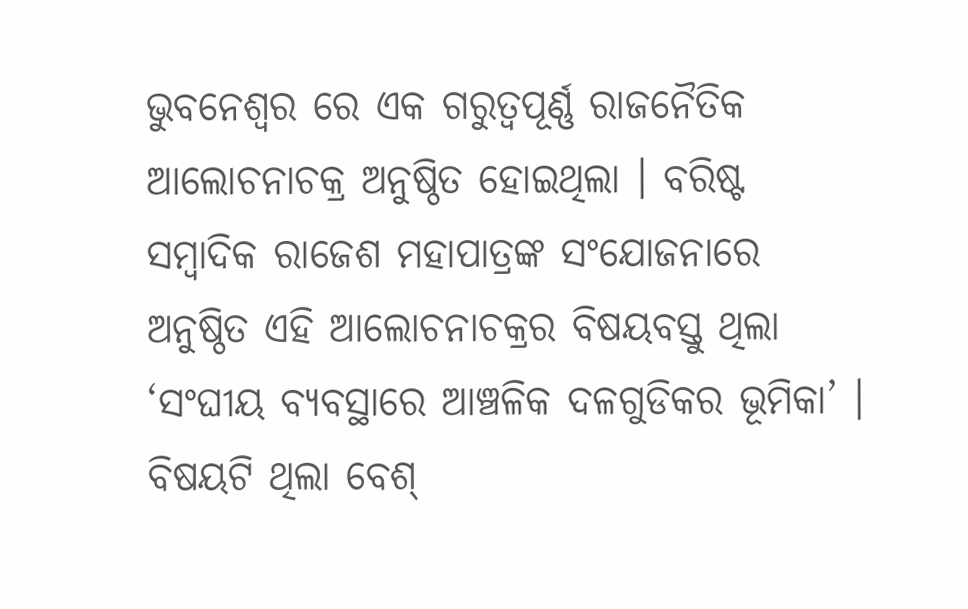ଭୁବନେଶ୍ୱର ରେ ଏକ ଗରୁତ୍ୱପୂର୍ଣ୍ଣ ରାଜନୈତିକ ଆଲୋଚନାଚକ୍ର ଅନୁଷ୍ଠିତ ହୋଇଥିଲା । ବରିଷ୍ଟ ସମ୍ବାଦିକ ରାଜେଶ ମହାପାତ୍ରଙ୍କ ସଂଯୋଜନାରେ ଅନୁଷ୍ଠିତ ଏହି ଆଲୋଚନାଚକ୍ରର ବିଷୟବସ୍ତୁ ଥିଲା ‘ସଂଘୀୟ ବ୍ୟବସ୍ଥାରେ ଆଞ୍ଚଳିକ ଦଳଗୁଡିକର ଭୂମିକା’ । ବିଷୟଟି ଥିଲା ବେଶ୍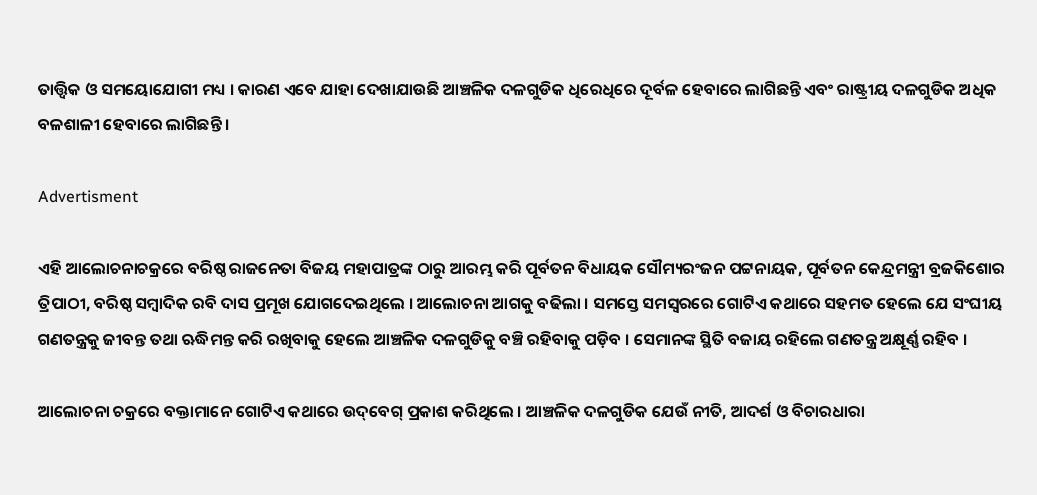ତାତ୍ତ୍ୱିକ ଓ ସମୟୋଯୋଗୀ ମଧ୍ୟ । କାରଣ ଏବେ ଯାହା ଦେଖାଯାଉଛି ଆଞ୍ଚଳିକ ଦଳଗୁଡିକ ଧିରେଧିରେ ଦୂର୍ବଳ ହେବାରେ ଲାଗିଛନ୍ତି ଏବଂ ରାଷ୍ଟ୍ରୀୟ ଦଳଗୁଡିକ ଅଧିକ ବଳଶାଳୀ ହେବାରେ ଲାଗିଛନ୍ତି ।

Advertisment

ଏହି ଆଲୋଚନାଚକ୍ରରେ ବରିଷ୍ଠ ରାଜନେତା ବିଜୟ ମହାପାତ୍ରଙ୍କ ଠାରୁ ଆରମ୍ଭ କରି ପୂର୍ବତନ ବିଧାୟକ ସୌମ୍ୟରଂଜନ ପଟ୍ଟନାୟକ, ପୂର୍ବତନ କେନ୍ଦ୍ରମନ୍ତ୍ରୀ ବ୍ରଜକିଶୋର ତ୍ରିପାଠୀ, ବରିଷ୍ଠ ସମ୍ବାଦିକ ରବି ଦାସ ପ୍ରମୂଖ ଯୋଗଦେଇଥିଲେ । ଆଲୋଚନା ଆଗକୁ ବଢିଲା । ସମସ୍ତେ ସମସ୍ୱରରେ ଗୋଟିଏ କଥାରେ ସହମତ ହେଲେ ଯେ ସଂଘୀୟ ଗଣତନ୍ତ୍ରକୁ ଜୀବନ୍ତ ତଥା ଋଦ୍ଧିମନ୍ତ କରି ରଖିବାକୁ ହେଲେ ଆଞ୍ଚଳିକ ଦଳଗୁଡିକୁ ବଞ୍ଚି ରହିବାକୁ ପଡ଼ିବ । ସେମାନଙ୍କ ସ୍ଥିତି ବଜାୟ ରହିଲେ ଗଣତନ୍ତ୍ର ଅକ୍ଷୂର୍ଣ୍ଣ ରହିବ ।

ଆଲୋଚନା ଚକ୍ରରେ ବକ୍ତାମାନେ ଗୋଟିଏ କଥାରେ ଉଦ୍‌ବେଗ୍ ପ୍ରକାଶ କରିଥିଲେ । ଆଞ୍ଚଳିକ ଦଳଗୁଡିକ ଯେଉଁ ନୀତି, ଆଦର୍ଶ ଓ ବିଚାରଧାରା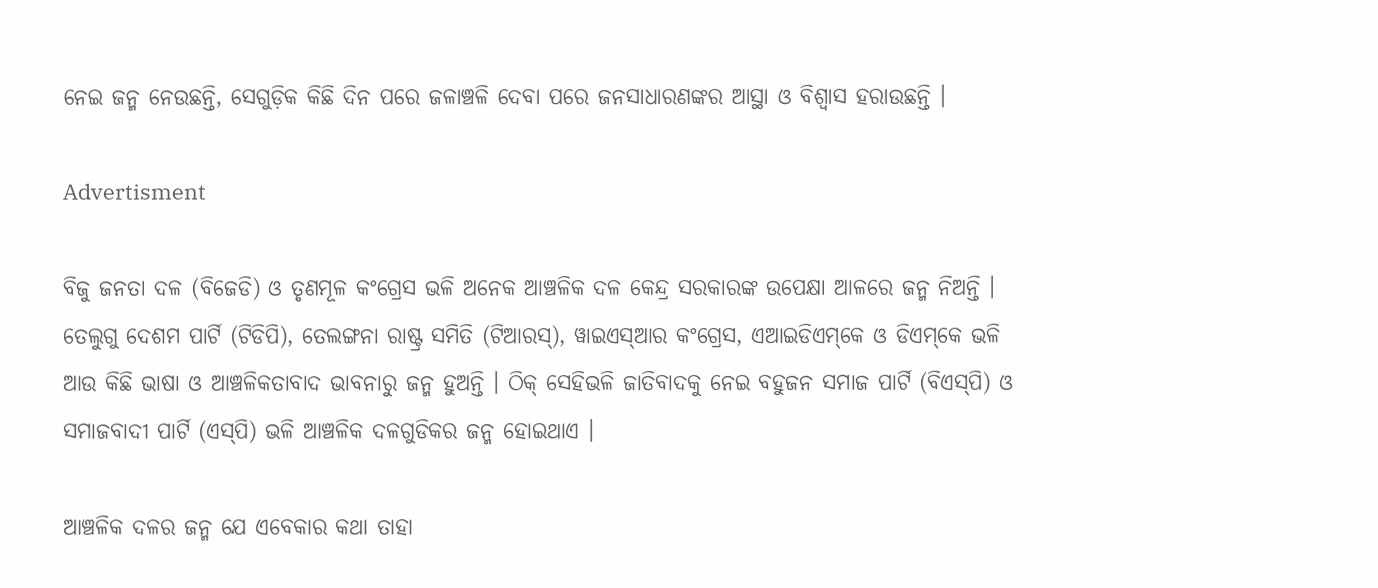ନେଇ ଜନ୍ମ ନେଉଛନ୍ତି, ସେଗୁଡ଼ିକ କିଛି ଦିନ ପରେ ଜଳାଞ୍ଚଳି ଦେବା ପରେ ଜନସାଧାରଣଙ୍କର ଆସ୍ଥା ଓ ବିଶ୍ୱାସ ହରାଉଛନ୍ତି ।

Advertisment

ବିଜୁ ଜନତା ଦଳ (ବିଜେଡି) ଓ ତୃଣମୂଳ କଂଗ୍ରେସ ଭଳି ଅନେକ ଆଞ୍ଚଳିକ ଦଳ କେନ୍ଦ୍ର ସରକାରଙ୍କ ଉପେକ୍ଷା ଆଳରେ ଜନ୍ମ ନିଅନ୍ତି । ତେଲୁଗୁ ଦେଶମ ପାର୍ଟି (ଟିଡିପି), ତେଲଙ୍ଗନା ରାଷ୍ଟ୍ର ସମିତି (ଟିଆରସ୍‌), ୱାଇଏସ୍‌ଆର କଂଗ୍ରେସ, ଏଆଇଡିଏମ୍‌କେ ଓ ଡିଏମ୍‌କେ ଭଳି ଆଉ କିଛି ଭାଷା ଓ ଆଞ୍ଚଳିକତାବାଦ ଭାବନାରୁ ଜନ୍ମ ହୁଅନ୍ତି । ଠିକ୍ ସେହିଭଳି ଜାତିବାଦକୁ ନେଇ ବହୁଜନ ସମାଜ ପାର୍ଟି (ବିଏସ୍‌ପି) ଓ ସମାଜବାଦୀ ପାର୍ଟି (ଏସ୍‌ପି) ଭଳି ଆଞ୍ଚଳିକ ଦଳଗୁଡିକର ଜନ୍ମ ହୋଇଥାଏ ।

ଆଞ୍ଚଳିକ ଦଳର ଜନ୍ମ ଯେ ଏବେକାର କଥା ତାହା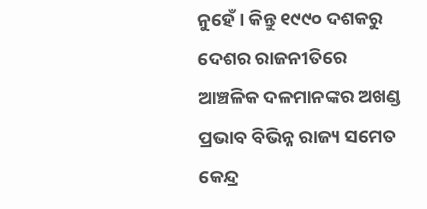ନୁହେଁ । କିନ୍ତୁ ୧୯୯୦ ଦଶକରୁ ଦେଶର ରାଜନୀତିରେ ଆଞ୍ଚଳିକ ଦଳମାନଙ୍କର ଅଖଣ୍ଡ ପ୍ରଭାବ ବିଭିନ୍ନ ରାଜ୍ୟ ସମେତ କେନ୍ଦ୍ର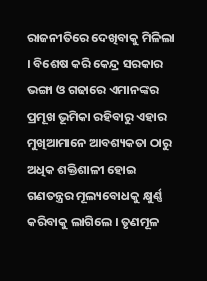ରାଜନୀତିରେ ଦେଖିବାକୁ ମିଳିଲା । ବିଶେଷ କରି କେନ୍ଦ୍ର ସରକାର ଭଙ୍ଗା ଓ ଗଢାରେ ଏମାନଙ୍କର ପ୍ରମୂଖ ଭୂମିକା ରହିବାରୁ ଏହାର ମୁଖିଆମାନେ ଆବଶ୍ୟକତା ଠାରୁ ଅଧିକ ଶକ୍ତିଶାଳୀ ହୋଇ ଗଣତନ୍ତ୍ରର ମୂଲ୍ୟବୋଧକୁ କ୍ଷୁର୍ଣ୍ଣ କରିବାକୁ ଲାଗିଲେ । ତୃଣମୂଳ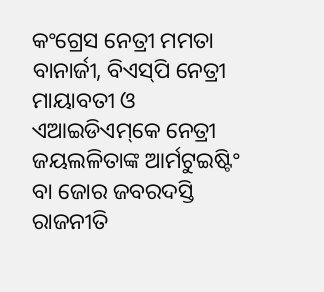କଂଗ୍ରେସ ନେତ୍ରୀ ମମତା ବାନାର୍ଜୀ, ବିଏସ୍‌ପି ନେତ୍ରୀ ମାୟାବତୀ ଓ ଏଆଇଡିଏମ୍‌କେ ନେତ୍ରୀ ଜୟଲଳିତାଙ୍କ ଆର୍ମଟୁଇଷ୍ଟିଂ ବା ଜୋର ଜବରଦସ୍ତି ରାଜନୀତି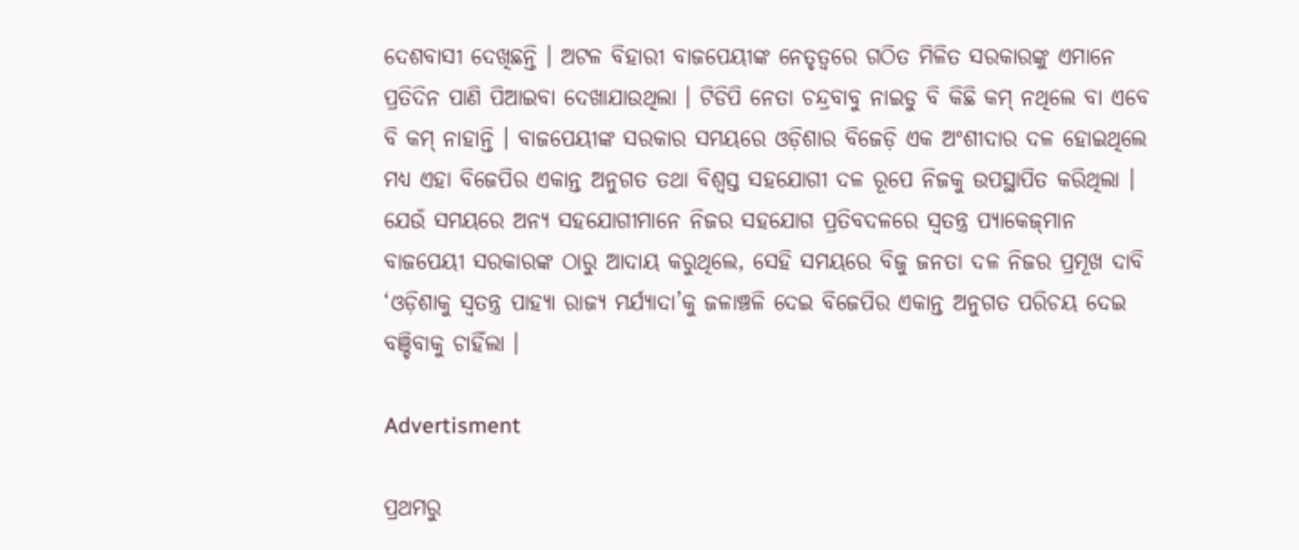ଦେଶବାସୀ ଦେଖିଛନ୍ତି । ଅଟଳ ବିହାରୀ ବାଜପେୟୀଙ୍କ ନେତୃତ୍ୱରେ ଗଠିତ ମିଳିତ ସରକାରଙ୍କୁ ଏମାନେ ପ୍ରତିଦିନ ପାଣି ପିଆଇବା ଦେଖାଯାଉଥିଲା । ଟିଡିପି ନେତା ଚନ୍ଦ୍ରବାବୁ ନାଇଡୁ ବି କିଛି କମ୍ ନଥିଲେ ବା ଏବେ ବି କମ୍ ନାହାନ୍ତି । ବାଜପେୟୀଙ୍କ ସରକାର ସମୟରେ ଓଡ଼ିଶାର ବିଜେଡ଼ି ଏକ ଅଂଶୀଦାର ଦଳ ହୋଇଥିଲେ ମଧ୍ୟ ଏହା ବିଜେପିର ଏକାନ୍ତ ଅନୁଗତ ତଥା ବିଶ୍ୱସ୍ତ ସହଯୋଗୀ ଦଳ ରୂପେ ନିଜକୁ ଉପସ୍ଥାପିତ କରିଥିଲା । ଯେଉଁ ସମୟରେ ଅନ୍ୟ ସହଯୋଗୀମାନେ ନିଜର ସହଯୋଗ ପ୍ରତିବଦଳରେ ସ୍ୱତନ୍ତ୍ର ପ୍ୟାକେଜ୍‌ମାନ ବାଜପେୟୀ ସରକାରଙ୍କ ଠାରୁ ଆଦାୟ କରୁଥିଲେ, ସେହି ସମୟରେ ବିଜୁ ଜନତା ଦଳ ନିଜର ପ୍ରମୂଖ ଦାବି ‘ଓଡ଼ିଶାକୁ ସ୍ୱତନ୍ତ୍ର ପାହ୍ୟା ରାଜ୍ୟ ମର୍ଯ୍ୟାଦା’କୁ ଜଳାଞ୍ଚଳି ଦେଇ ବିଜେପିର ଏକାନ୍ତ ଅନୁଗତ ପରିଚୟ ଦେଇ ବଞ୍ଚିବାକୁ ଚାହିଁଲା ।

Advertisment

ପ୍ରଥମରୁ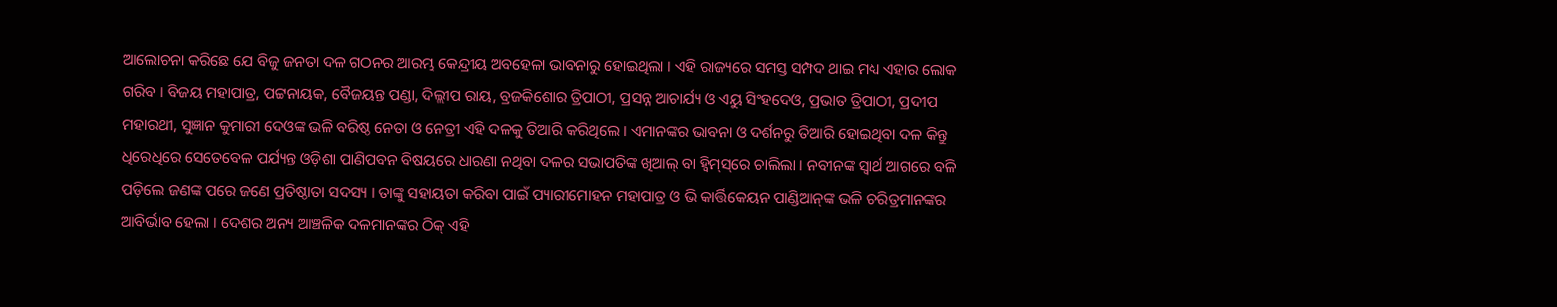ଆଲୋଚନା କରିଛେ ଯେ ବିଜୁ ଜନତା ଦଳ ଗଠନର ଆରମ୍ଭ କେନ୍ଦ୍ରୀୟ ଅବହେଳା ଭାବନାରୁ ହୋଇଥିଲା । ଏହି ରାଜ୍ୟରେ ସମସ୍ତ ସମ୍ପଦ ଥାଇ ମଧ୍ୟ ଏହାର ଲୋକ ଗରିବ । ବିଜୟ ମହାପାତ୍ର, ପଟ୍ଟନାୟକ, ବୈଜୟନ୍ତ ପଣ୍ଡା, ଦିଲ୍ଲୀପ ରାୟ, ବ୍ରଜକିଶୋର ତ୍ରିପାଠୀ, ପ୍ରସନ୍ନ ଆଚାର୍ଯ୍ୟ ଓ ଏୟୁ ସିଂହଦେଓ, ପ୍ରଭାତ ତ୍ରିପାଠୀ, ପ୍ରଦୀପ ମହାରଥୀ, ସୁଜ୍ଞାନ କୁମାରୀ ଦେଓଙ୍କ ଭଳି ବରିଷ୍ଠ ନେତା ଓ ନେତ୍ରୀ ଏହି ଦଳକୁ ତିଆରି କରିଥିଲେ । ଏମାନଙ୍କର ଭାବନା ଓ ଦର୍ଶନରୁ ତିଆରି ହୋଇଥିବା ଦଳ କିନ୍ତୁ ଧିରେଧିରେ ସେତେବେଳ ପର୍ଯ୍ୟନ୍ତ ଓଡ଼ିଶା ପାଣିପବନ ବିଷୟରେ ଧାରଣା ନଥିବା ଦଳର ସଭାପତିଙ୍କ ଖିଆଲ୍ ବା ହ୍ୱିମ୍‌ସ୍‌ରେ ଚାଲିଲା । ନବୀନଙ୍କ ସ୍ୱାର୍ଥ ଆଗରେ ବଳି ପଡ଼ିଲେ ଜଣଙ୍କ ପରେ ଜଣେ ପ୍ରତିଷ୍ଠାତା ସଦସ୍ୟ । ତାଙ୍କୁ ସହାୟତା କରିବା ପାଇଁ ପ୍ୟାରୀମୋହନ ମହାପାତ୍ର ଓ ଭି କାର୍ତ୍ତିକେୟନ ପାଣ୍ଡିଆନ୍‌ଙ୍କ ଭଳି ଚରିତ୍ରମାନଙ୍କର ଆବିର୍ଭାବ ହେଲା । ଦେଶର ଅନ୍ୟ ଆଞ୍ଚଳିକ ଦଳମାନଙ୍କର ଠିକ୍ ଏହି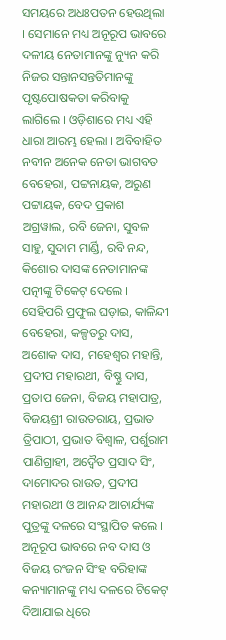ସମୟରେ ଅଧଃପତନ ହେଉଥିଲା । ସେମାନେ ମଧ୍ୟ ଅନୂରୂପ ଭାବରେ ଦଳୀୟ ନେତାମାନଙ୍କୁ ନ୍ୟୁନ କରି ନିଜର ସନ୍ତାନସନ୍ତତିମାନଙ୍କୁ ପୃଷ୍ଟପୋଷକତା କରିବାକୁ ଲାଗିଲେ । ଓଡ଼ିଶାରେ ମଧ୍ୟ ଏହି ଧାରା ଆରମ୍ଭ ହେଲା । ଅବିବାହିତ ନବୀନ ଅନେକ ନେତା ଭାଗବତ ବେହେରା, ପଟ୍ଟନାୟକ, ଅରୁଣ ପଟ୍ଟାୟକ, ବେଦ ପ୍ରକାଶ ଅଗ୍ରୱାଲ, ରବି ଜେନା, ସୁବଳ ସାହୁ, ସୁଦାମ ମାର୍ଣ୍ଡି, ରବି ନନ୍ଦ, କିଶୋର ଦାସଙ୍କ ନେତାମାନଙ୍କ ପତ୍ନୀଙ୍କୁ ଟିକେଟ୍ ଦେଲେ । ସେହିପରି ପ୍ରଫୁଲ ଘଡ଼ାଇ, କାଳିନ୍ଦୀ ବେହେରା, କଳ୍ପତରୁ ଦାସ, ଅଶୋକ ଦାସ, ମହେଶ୍ୱର ମହାନ୍ତି, ପ୍ରଦୀପ ମହାରଥୀ, ବିଷ୍ଣୁ ଦାସ, ପ୍ରତାପ ଜେନା, ବିଜୟ ମହାପାତ୍ର, ବିଜୟଶ୍ରୀ ରାଉତରାୟ, ପ୍ରଭାତ ତ୍ରିପାଠୀ, ପ୍ରଭାତ ବିଶ୍ୱାଳ, ପର୍ଶୁରାମ ପାଣିଗ୍ରାହୀ, ଅଦ୍ୱୈତ ପ୍ରସାଦ ସିଂ, ଦାମୋଦର ରାଉତ, ପ୍ରଦୀପ ମହାରଥୀ ଓ ଆନନ୍ଦ ଆଚାର୍ଯ୍ୟଙ୍କ ପୁତ୍ରଙ୍କୁ ଦଳରେ ସଂସ୍ଥାପିତ କଲେ । ଅନୂରୂପ ଭାବରେ ନବ ଦାସ ଓ ବିଜୟ ରଂଜନ ସିଂହ ବରିହାଙ୍କ କନ୍ୟାମାନଙ୍କୁ ମଧ୍ୟ ଦଳରେ ଟିକେଟ୍ ଦିଆଯାଇ ଧିରେ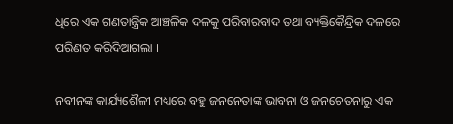ଧିରେ ଏକ ଗଣତାନ୍ତ୍ରିକ ଆଞ୍ଚଳିକ ଦଳକୁ ପରିବାରବାଦ ତଥା ବ୍ୟକ୍ତିକୈନ୍ଦ୍ରିକ ଦଳରେ ପରିଣତ କରିଦିଆଗଲା ।

ନବୀନଙ୍କ କାର୍ଯ୍ୟଶୈଳୀ ମଧ୍ୟରେ ବହୁ ଜନନେତାଙ୍କ ଭାବନା ଓ ଜନଚେତନାରୁ ଏକ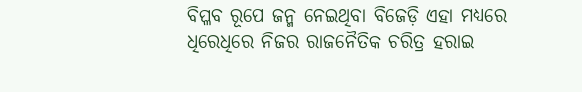ବିପ୍ଳବ ରୂପେ ଜନ୍ମ ନେଇଥିବା ବିଜେଡ଼ି ଏହା ମଧ୍ୟରେ ଧିରେଧିରେ ନିଜର ରାଜନୈତିକ ଚରିତ୍ର ହରାଇ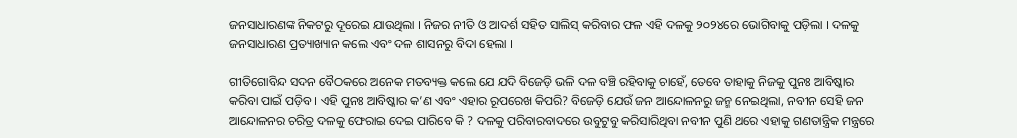ଜନସାଧାରଣଙ୍କ ନିକଟରୁ ଦୂରେଇ ଯାଉଥିଲା । ନିଜର ନୀତି ଓ ଆଦର୍ଶ ସହିତ ସାଲିସ୍ କରିବାର ଫଳ ଏହି ଦଳକୁ ୨୦୨୪ରେ ଭୋଗିବାକୁ ପଡ଼ିଲା । ଦଳକୁ ଜନସାଧାରଣ ପ୍ରତ୍ୟାଖ୍ୟାନ କଲେ ଏବଂ ଦଳ ଶାସନରୁ ବିଦା ହେଲା ।

ଗୀତିଗୋବିନ୍ଦ ସଦନ ବୈଠକରେ ଅନେକ ମତବ୍ୟକ୍ତ କଲେ ଯେ ଯଦି ବିଜେଡ଼ି ଭଳି ଦଳ ବଞ୍ଚି ରହିବାକୁ ଚାହେଁ, ତେବେ ତାହାକୁ ନିଜକୁ ପୁନଃ ଆବିଷ୍କାର କରିବା ପାଇଁ ପଡ଼ିବ । ଏହି ପୁନଃ ଆବିଷ୍କାର କ’ଣ ଏବଂ ଏହାର ରୂପରେଖ କିପରି? ବିଜେଡ଼ି ଯେଉଁ ଜନ ଆନ୍ଦୋଳନରୁ ଜନ୍ମ ନେଇଥିଲା, ନବୀନ ସେହି ଜନ ଆନ୍ଦୋଳନର ଚରିତ୍ର ଦଳକୁ ଫେରାଇ ଦେଇ ପାରିବେ କି ? ଦଳକୁ ପରିବାରବାଦରେ ଉବୁଟୁବୁ କରିସାରିଥିବା ନବୀନ ପୁଣି ଥରେ ଏହାକୁ ଗଣତାନ୍ତ୍ରିକ ମନ୍ତ୍ରରେ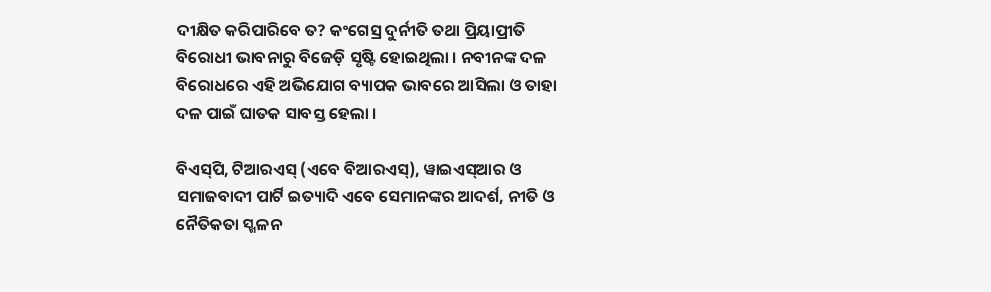ଦୀକ୍ଷିତ କରିପାରିବେ ତ? କଂଗେସ୍ର ଦୁର୍ନୀତି ତଥା ପ୍ରିୟାପ୍ରୀତି ବିରୋଧୀ ଭାବନାରୁ ବିଜେଡ଼ି ସୃଷ୍ଟି ହୋଇଥିଲା । ନବୀନଙ୍କ ଦଳ ବିରୋଧରେ ଏହି ଅଭିଯୋଗ ବ୍ୟାପକ ଭାବରେ ଆସିଲା ଓ ତାହା ଦଳ ପାଇଁ ଘାତକ ସାବସ୍ତ ହେଲା ।

ବିଏସ୍‌ପି, ଟିଆରଏସ୍ (ଏବେ ବିଆରଏସ୍‌), ୱାଇଏସ୍‌ଆର ଓ ସମାଜବାଦୀ ପାର୍ଟି ଇତ୍ୟାଦି ଏବେ ସେମାନଙ୍କର ଆଦର୍ଶ, ନୀତି ଓ ନୈତିକତା ସ୍ଖଳନ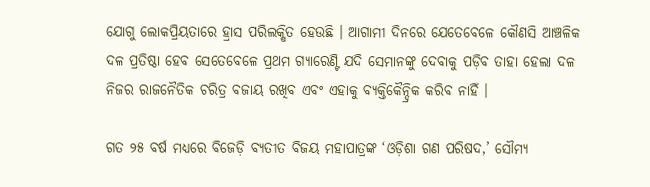ଯୋଗୁ ଲୋକପ୍ରିୟତାରେ ହ୍ରାସ ପରିଲକ୍ଷିତ ହେଉଛି । ଆଗାମୀ ଦିନରେ ଯେତେବେଳେ କୌଣସି ଆଞ୍ଚଳିକ ଦଳ ପ୍ରତିଷ୍ଠା ହେବ ସେତେବେଳେ ପ୍ରଥମ ଗ୍ୟାରେଣ୍ଟି ଯଦି ସେମାନଙ୍କୁ ଦେବାକୁ ପଡ଼ିବ ତାହା ହେଲା ଦଳ ନିଜର ରାଜନୈତିକ ଚରିତ୍ର ବଜାୟ ରଖିବ ଏବଂ ଏହାକୁ ବ୍ୟକ୍ତିକୈନ୍ଦ୍ରିକ କରିବ ନାହିଁ ।

ଗତ ୨୫ ବର୍ଷ ମଧ୍ୟରେ ବିଜେଡ଼ି ବ୍ୟତୀତ ବିଜୟ ମହାପାତ୍ରଙ୍କ ‘ଓଡ଼ିଶା ଗଣ ପରିଷଦ,’ ସୌମ୍ୟ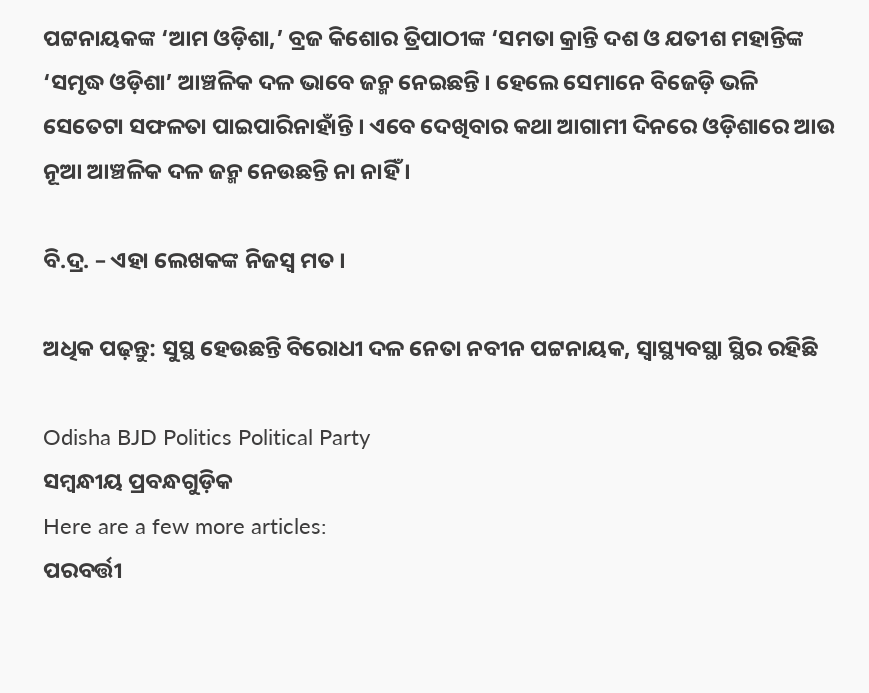ପଟ୍ଟନାୟକଙ୍କ ‘ଆମ ଓଡ଼ିଶା,’ ବ୍ରଜ କିଶୋର ତ୍ରିପାଠୀଙ୍କ ‘ସମତା କ୍ରାନ୍ତି ଦଶ ଓ ଯତୀଶ ମହାନ୍ତିଙ୍କ ‘ସମୃଦ୍ଧ ଓଡ଼ିଶା’ ଆଞ୍ଚଳିକ ଦଳ ଭାବେ ଜନ୍ମ ନେଇଛନ୍ତି । ହେଲେ ସେମାନେ ବିଜେଡ଼ି ଭଳି ସେତେଟା ସଫଳତା ପାଇପାରିନାହାଁନ୍ତି । ଏବେ ଦେଖିବାର କଥା ଆଗାମୀ ଦିନରେ ଓଡ଼ିଶାରେ ଆଉ ନୂଆ ଆଞ୍ଚଳିକ ଦଳ ଜନ୍ମ ନେଉଛନ୍ତି ନା ନାହିଁ ।

ବି.ଦ୍ର. – ଏହା ଲେଖକଙ୍କ ନିଜସ୍ୱ ମତ ।

ଅଧିକ ପଢ଼ନ୍ତୁ: ସୁସ୍ଥ ହେଉଛନ୍ତି ବିରୋଧୀ ଦଳ ନେତା ନବୀନ ପଟ୍ଟନାୟକ, ସ୍ବାସ୍ଥ୍ୟବସ୍ଥା ସ୍ଥିର ରହିଛି

Odisha BJD Politics Political Party
ସମ୍ବନ୍ଧୀୟ ପ୍ରବନ୍ଧଗୁଡ଼ିକ
Here are a few more articles:
ପରବର୍ତ୍ତୀ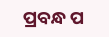ପ୍ରବନ୍ଧ ପ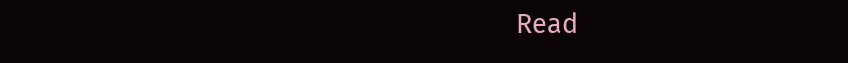Read